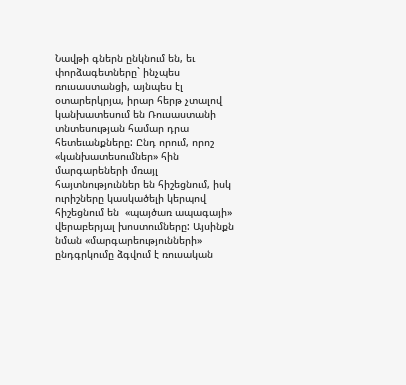Նավթի գներն ընկնում են, եւ փորձագետները` ինչպես ռուսաստանցի, այնպես էլ օտարերկրյա, իրար հերթ չտալով կանխատեսում են Ռուսաստանի տնտեսության համար դրա հետեւանքները: Ընդ որում, որոշ «կանխատեսումներ» հին մարգարեների մռայլ հայտնություններ են հիշեցնում, իսկ ուրիշները կասկածելի կերպով հիշեցնում են  «պայծառ ապագայի» վերաբերյալ խոստումները: Այսինքն նման «մարգարեությունների» ընդգրկումը ձգվում է ռուսական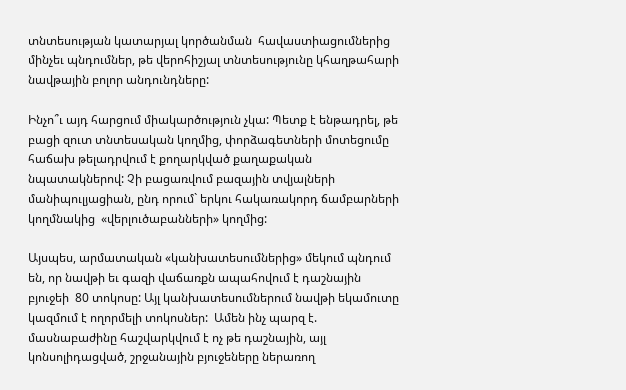տնտեսության կատարյալ կործանման  հավաստիացումներից մինչեւ պնդումներ, թե վերոհիշյալ տնտեսությունը կհաղթահարի նավթային բոլոր անդունդները:

Ինչո՞ւ այդ հարցում միակարծություն չկա: Պետք է ենթադրել, թե բացի զուտ տնտեսական կողմից, փորձագետների մոտեցումը հաճախ թելադրվում է քողարկված քաղաքական նպատակներով: Չի բացառվում բազային տվյալների մանիպուլյացիան, ընդ որում` երկու հակառակորդ ճամբարների կողմնակից  «վերլուծաբանների» կողմից:

Այսպես, արմատական «կանխատեսումներից» մեկում պնդում են, որ նավթի եւ գազի վաճառքն ապահովում է դաշնային բյուջեի  80 տոկոսը: Այլ կանխատեսումներում նավթի եկամուտը կազմում է ողորմելի տոկոսներ:  Ամեն ինչ պարզ է. մասնաբաժինը հաշվարկվում է ոչ թե դաշնային, այլ կոնսոլիդացված, շրջանային բյուջեները ներառող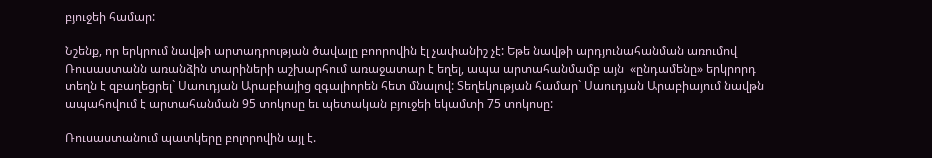բյուջեի համար:

Նշենք, որ երկրում նավթի արտադրության ծավալը բոորովին էլ չափանիշ չէ: Եթե նավթի արդյունահանման առումով Ռուսաստանն առանձին տարիների աշխարհում առաջատար է եղել, ապա արտահանմամբ այն  «ընդամենը» երկրորդ տեղն է զբաղեցրել` Սաուդյան Արաբիայից զգալիորեն հետ մնալով: Տեղեկության համար` Սաուդյան Արաբիայում նավթն ապահովում է արտահանման 95 տոկոսը եւ պետական բյուջեի եկամտի 75 տոկոսը:

Ռուսաստանում պատկերը բոլորովին այլ է.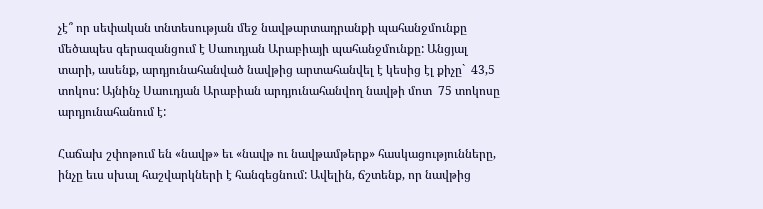չէ՞ որ սեփական տնտեսության մեջ նավթարտադրանքի պահանջմունքը մեծապես գերազանցում է Սաուդյան Արաբիայի պահանջմունքը: Անցյալ տարի, ասենք, արդյունահանված նավթից արտահանվել է կեսից էլ քիչը`  43,5 տոկոս: Այնինչ Սաուդյան Արաբիան արդյունահանվող նավթի մոտ  75 տոկոսը արդյունահանում է:

Հաճախ շփոթում են «նավթ» եւ «նավթ ու նավթամթերք» հասկացությունները, ինչը եւս սխալ հաշվարկների է հանգեցնում: Ավելին, ճշտենք, որ նավթից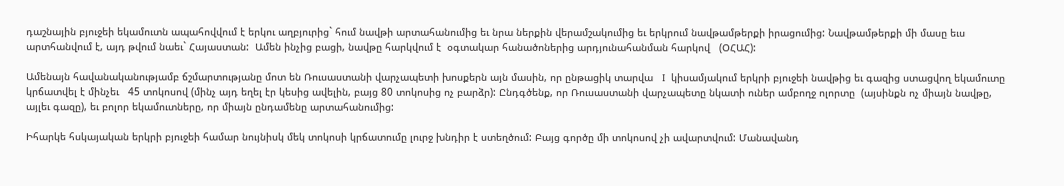դաշնային բյուջեի եկամուտն ապահովվում է երկու աղբյուրից` հում նավթի արտահանումից եւ նրա ներքին վերամշակումից եւ երկրում նավթամթերքի իրացումից: Նավթամթերքի մի մասը եւս արտհանվում է, այդ թվում նաեւ` Հայաստան:  Ամեն ինչից բացի, նավթը հարկվում է  օգտակար հանածոներից արդյունահանման հարկով   (ՕՀԱՀ):

Ամենայն հավանականությամբ ճշմարտությանը մոտ են Ռուսաստանի վարչապետի խոսքերն այն մասին, որ ընթացիկ տարվա   I  կիսամյակում երկրի բյուջեի նավթից եւ գազից ստացվող եկամուտը կրճատվել է մինչեւ   45 տոկոսով (մինչ այդ եղել էր կեսից ավելին, բայց 80 տոկոսից ոչ բարձր): Ընդգծենք, որ Ռուսաստանի վարչապետը նկատի ուներ ամբողջ ոլորտը  (այսինքն ոչ միայն նավթը, այլեւ գազը), եւ բոլոր եկամուտները, որ միայն ընդամենը արտահանումից:

Իհարկե հսկայական երկրի բյուջեի համար նույնիսկ մեկ տոկոսի կրճատումը լուրջ խնդիր է ստեղծում: Բայց գործը մի տոկոսով չի ավարտվում: Մանավանդ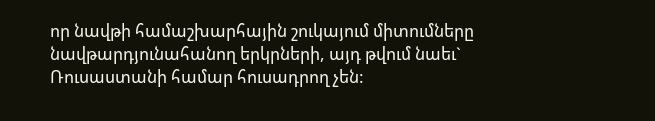որ նավթի համաշխարհային շուկայում միտումները նավթարդյունահանող երկրների, այդ թվում նաեւ` Ռուսաստանի համար հուսադրող չեն: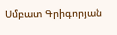Սմբատ Գրիգորյան